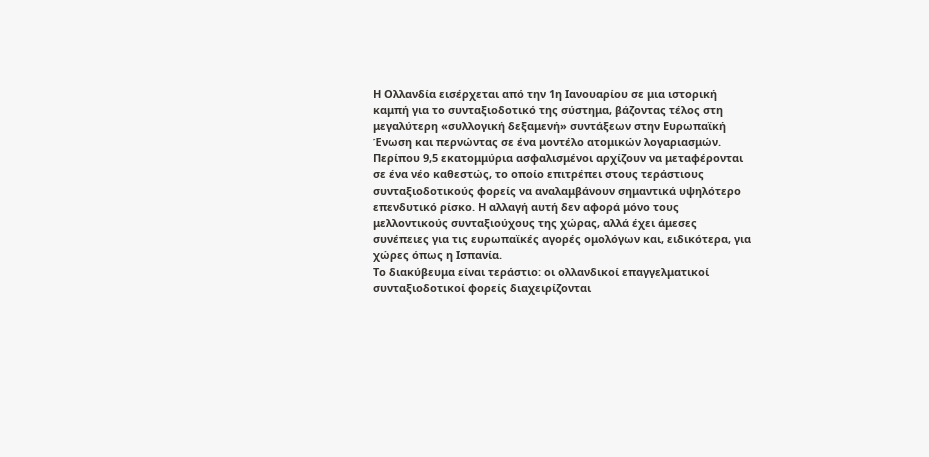Η Ολλανδία εισέρχεται από την 1η Ιανουαρίου σε μια ιστορική καμπή για το συνταξιοδοτικό της σύστημα, βάζοντας τέλος στη μεγαλύτερη «συλλογική δεξαμενή» συντάξεων στην Ευρωπαϊκή Ένωση και περνώντας σε ένα μοντέλο ατομικών λογαριασμών. Περίπου 9,5 εκατομμύρια ασφαλισμένοι αρχίζουν να μεταφέρονται σε ένα νέο καθεστώς, το οποίο επιτρέπει στους τεράστιους συνταξιοδοτικούς φορείς να αναλαμβάνουν σημαντικά υψηλότερο επενδυτικό ρίσκο. Η αλλαγή αυτή δεν αφορά μόνο τους μελλοντικούς συνταξιούχους της χώρας, αλλά έχει άμεσες συνέπειες για τις ευρωπαϊκές αγορές ομολόγων και, ειδικότερα, για χώρες όπως η Ισπανία.
Το διακύβευμα είναι τεράστιο: οι ολλανδικοί επαγγελματικοί συνταξιοδοτικοί φορείς διαχειρίζονται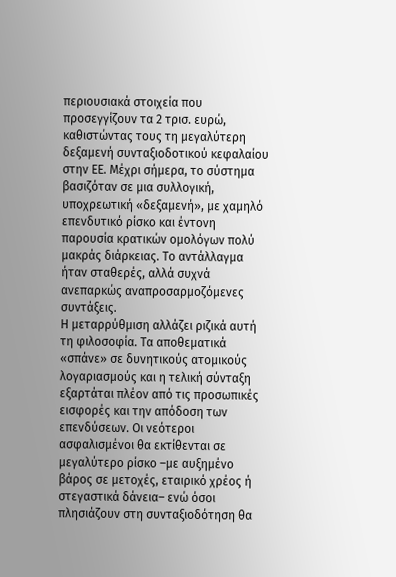περιουσιακά στοιχεία που προσεγγίζουν τα 2 τρισ. ευρώ, καθιστώντας τους τη μεγαλύτερη δεξαμενή συνταξιοδοτικού κεφαλαίου στην ΕΕ. Μέχρι σήμερα, το σύστημα βασιζόταν σε μια συλλογική, υποχρεωτική «δεξαμενή», με χαμηλό επενδυτικό ρίσκο και έντονη παρουσία κρατικών ομολόγων πολύ μακράς διάρκειας. Το αντάλλαγμα ήταν σταθερές, αλλά συχνά ανεπαρκώς αναπροσαρμοζόμενες συντάξεις.
Η μεταρρύθμιση αλλάζει ριζικά αυτή τη φιλοσοφία. Τα αποθεματικά «σπάνε» σε δυνητικούς ατομικούς λογαριασμούς και η τελική σύνταξη εξαρτάται πλέον από τις προσωπικές εισφορές και την απόδοση των επενδύσεων. Οι νεότεροι ασφαλισμένοι θα εκτίθενται σε μεγαλύτερο ρίσκο –με αυξημένο βάρος σε μετοχές, εταιρικό χρέος ή στεγαστικά δάνεια– ενώ όσοι πλησιάζουν στη συνταξιοδότηση θα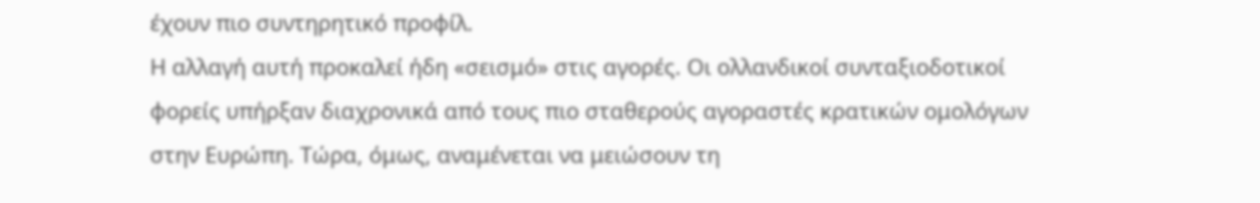έχουν πιο συντηρητικό προφίλ.
Η αλλαγή αυτή προκαλεί ήδη «σεισμό» στις αγορές. Οι ολλανδικοί συνταξιοδοτικοί φορείς υπήρξαν διαχρονικά από τους πιο σταθερούς αγοραστές κρατικών ομολόγων στην Ευρώπη. Τώρα, όμως, αναμένεται να μειώσουν τη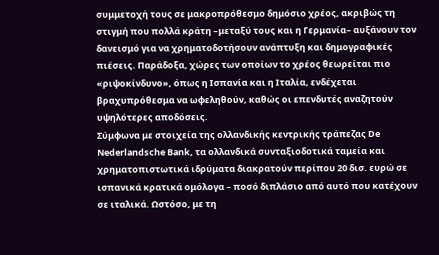συμμετοχή τους σε μακροπρόθεσμο δημόσιο χρέος, ακριβώς τη στιγμή που πολλά κράτη –μεταξύ τους και η Γερμανία– αυξάνουν τον δανεισμό για να χρηματοδοτήσουν ανάπτυξη και δημογραφικές πιέσεις. Παράδοξα, χώρες των οποίων το χρέος θεωρείται πιο «ριψοκίνδυνο», όπως η Ισπανία και η Ιταλία, ενδέχεται βραχυπρόθεσμα να ωφεληθούν, καθώς οι επενδυτές αναζητούν υψηλότερες αποδόσεις.
Σύμφωνα με στοιχεία της ολλανδικής κεντρικής τράπεζας De Nederlandsche Bank, τα ολλανδικά συνταξιοδοτικά ταμεία και χρηματοπιστωτικά ιδρύματα διακρατούν περίπου 20 δισ. ευρώ σε ισπανικά κρατικά ομόλογα – ποσό διπλάσιο από αυτό που κατέχουν σε ιταλικά. Ωστόσο, με τη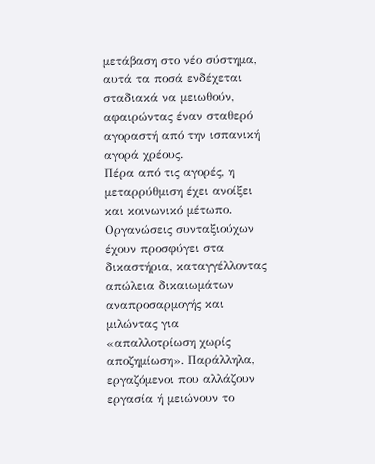μετάβαση στο νέο σύστημα, αυτά τα ποσά ενδέχεται σταδιακά να μειωθούν, αφαιρώντας έναν σταθερό αγοραστή από την ισπανική αγορά χρέους.
Πέρα από τις αγορές, η μεταρρύθμιση έχει ανοίξει και κοινωνικό μέτωπο. Οργανώσεις συνταξιούχων έχουν προσφύγει στα δικαστήρια, καταγγέλλοντας απώλεια δικαιωμάτων αναπροσαρμογής και μιλώντας για «απαλλοτρίωση χωρίς αποζημίωση». Παράλληλα, εργαζόμενοι που αλλάζουν εργασία ή μειώνουν το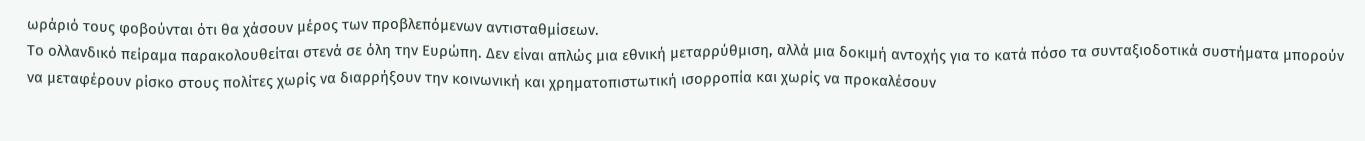ωράριό τους φοβούνται ότι θα χάσουν μέρος των προβλεπόμενων αντισταθμίσεων.
Το ολλανδικό πείραμα παρακολουθείται στενά σε όλη την Ευρώπη. Δεν είναι απλώς μια εθνική μεταρρύθμιση, αλλά μια δοκιμή αντοχής για το κατά πόσο τα συνταξιοδοτικά συστήματα μπορούν να μεταφέρουν ρίσκο στους πολίτες χωρίς να διαρρήξουν την κοινωνική και χρηματοπιστωτική ισορροπία και χωρίς να προκαλέσουν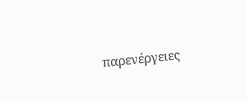παρενέργειες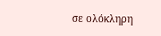σε ολόκληρη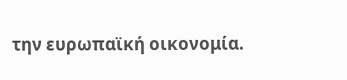την ευρωπαϊκή οικονομία.